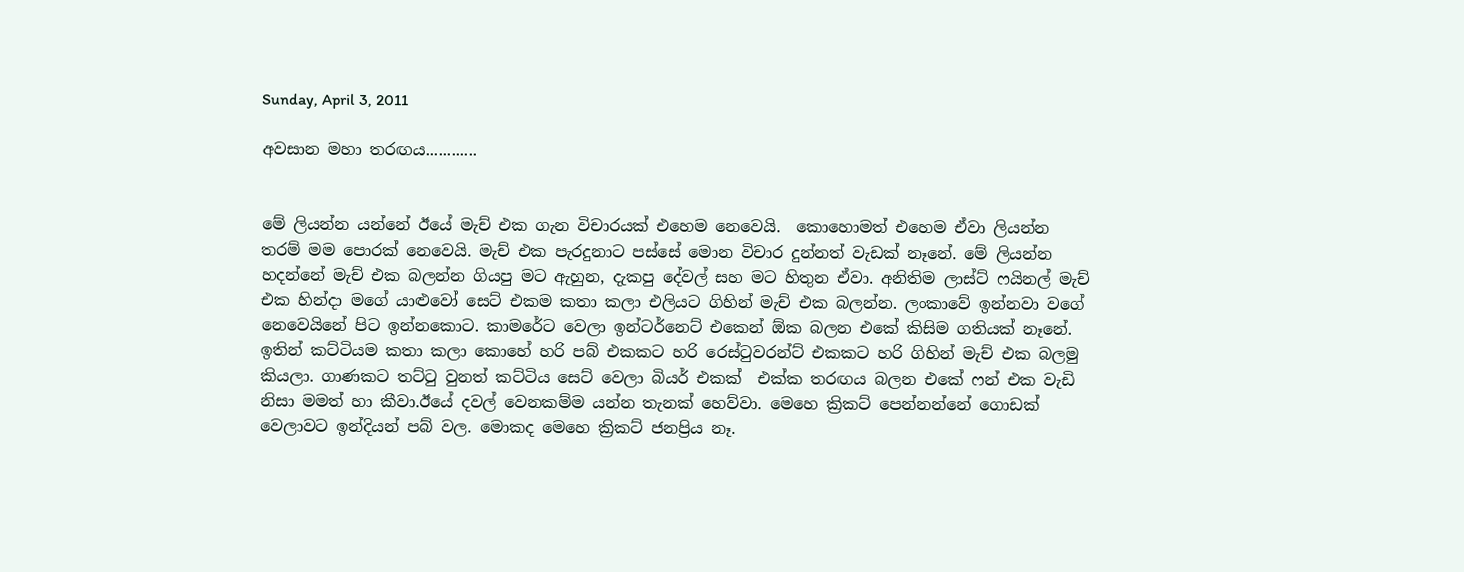Sunday, April 3, 2011

අවසාන මහා තරඟය............


මේ ලියන්න යන්නේ ඊයේ මැච් එක ගැන විචාරයක් එහෙම නෙවෙයි.  කොහොමත් එහෙම ඒවා ලියන්න තරම් මම පොරක් නෙවෙයි. මැච් එක පැරදුනාට පස්සේ මොන විචාර දුන්නත් වැඩක් නෑනේ. මේ ලියන්න හදන්නේ මැච් එක බලන්න ගියපු මට ඇහුන, දැකපු දේවල් සහ මට හිතුන ඒවා. අනිතිම ලාස්ට් ෆයිනල් මැච් එක හින්දා මගේ යාළුවෝ සෙට් එකම කතා කලා එලියට ගිහින් මැච් එක බලන්න. ලංකාවේ ඉන්නවා වගේ නෙවෙයිනේ පිට ඉන්නකොට. කාමරේට වෙලා ඉන්ටර්නෙට් එකෙන් ඕක බලන එකේ කිසිම ගතියක් නෑනේ. ඉතින් කට්ටියම කතා කලා කොහේ හරි පබ් එකකට හරි රෙස්ටුවරන්ට් එකකට හරි ගිහින් මැච් එක බලමු කියලා. ගාණකට තට්ටු වුනත් කට්ටිය සෙට් වෙලා බියර් එකක්  එක්ක තරඟය බලන එකේ ෆන් එක වැඩි නිසා මමත් හා කීවා.ඊයේ දවල් වෙනකම්ම යන්න තැනක් හෙව්වා. මෙහෙ ක්‍රිකට් පෙන්නන්නේ ගොඩක් වෙලාවට ඉන්දියන් පබ් වල. මොකද මෙහෙ ක්‍රිකට් ජනප්‍රිය නෑ.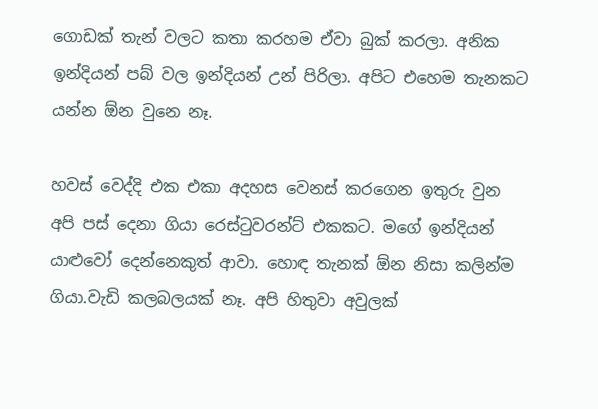ගොඩක් තැන් වලට කතා කරහම ඒවා බුක් කරලා. අනික ඉන්දියන් පබ් වල ඉන්දියන් උන් පිරිලා. අපිට එහෙම තැනකට යන්න ඕන වුනෙ නෑ.

හවස් වෙද්දි එක එකා අදහස වෙනස් කරගෙන ඉතුරු වුන අපි පස් දෙනා ගියා රෙස්ටුවරන්ට් එකකට. මගේ ඉන්දියන් යාළුවෝ දෙන්නෙකුත් ආවා. හොඳ තැනක් ඕන නිසා කලින්ම ගියා.වැඩි කලබලයක් නෑ. අපි හිතුවා අවුලක්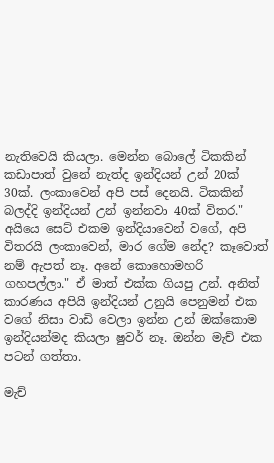නැතිවෙයි කියලා. මෙන්න බොලේ ටිකකින් කඩාපාත් වුනේ නැත්ද ඉන්දියන් උන් 20ක් 30ක්. ලංකාවෙන් අපි පස් දෙනයි. ටිකකින් බලද්දි ඉන්දියන් උන් ඉන්නවා 40ක් විතර." අයියෙ සෙට් එකම ඉන්දියාවෙන් වගේ, අපි විතරයි ලංකාවෙන්, මාර ගේම නේද? කෑවොත් නම් ඇපත් නෑ. අනේ කොහොමහරි ගහපල්ලා." ඒ මාත් එක්ක ගියපු උන්. අනිත් කාරණය අපියි ඉන්දියන් උනුයි පෙනුමන් එක වගේ නිසා වාඩි වෙලා ඉන්න උන් ඔක්කොම ඉන්දියන්මද කියලා ෂුවර් නෑ. ඔන්න මැච් එක පටන් ගත්තා.

මැච්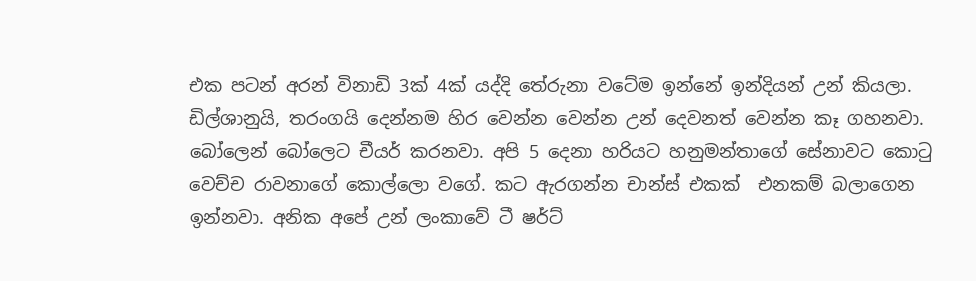එක පටන් අරන් විනාඩි 3ක් 4ක් යද්දි තේරුනා වටේම ඉන්නේ ඉන්දියන් උන් කියලා. ඩිල්ශානුයි, තරංගයි දෙන්නම හිර වෙන්න වෙන්න උන් දෙවනත් වෙන්න කෑ ගහනවා.  බෝලෙන් බෝලෙට චීයර් කරනවා. අපි 5 දෙනා හරියට හනුමන්තාගේ සේනාවට කොටු වෙච්ච රාවනාගේ කොල්ලො වගේ. කට ඇරගන්න චාන්ස් එකක්  එනකම් බලාගෙන ඉන්නවා. අනික අපේ උන් ලංකාවේ ටී ෂර්ට්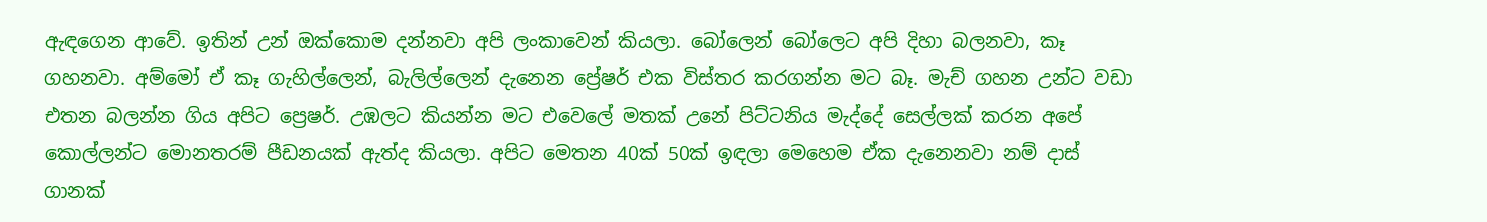ඇඳගෙන ආවේ. ඉතින් උන් ඔක්කොම දන්නවා අපි ලංකාවෙන් කියලා. බෝලෙන් බෝලෙට අපි දිහා බලනවා, කෑ ගහනවා. අම්මෝ ඒ කෑ ගැහිල්ලෙන්, බැලිල්ලෙන් දැනෙන ප්‍රේෂර් එක විස්තර කරගන්න මට බෑ. මැච් ගහන උන්ට වඩා එතන බලන්න ගිය අපිට ප්‍රෙෂර්. උඹලට කියන්න මට එවෙලේ මතක් උනේ පිට්ටනිය මැද්දේ සෙල්ලක් කරන අපේ කොල්ලන්ට මොනතරම් පීඩනයක් ඇත්ද කියලා. අපිට මෙතන 40ක් 50ක් ඉඳලා මෙහෙම ඒක දැනෙනවා නම් දාස් ගානක්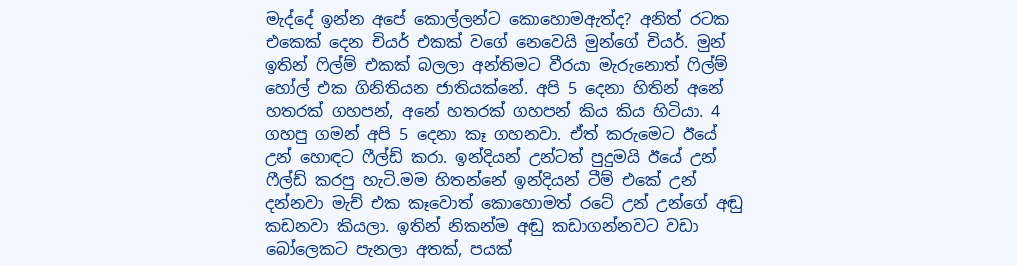මැද්දේ ඉන්න අපේ කොල්ලන්ට කොහොමඇත්ද? අනිත් රටක එකෙක් දෙන චියර් එකක් වගේ නෙවෙයි මුන්ගේ චියර්. මුන් ඉතින් ෆිල්ම් එකක් බලලා අන්තිමට වීරයා මැරුනොත් ෆිල්ම් හෝල් එක ගිනිතියන ජාතියක්නේ. අපි 5 දෙනා හිතින් අනේ හතරක් ගහපන්, අනේ හතරක් ගහපන් කිය කිය හිටියා. 4 ගහපු ගමන් අපි 5 දෙනා කෑ ගහනවා. ඒත් කරුමෙට ඊයේ උන් හොඳට ෆීල්ඩ් කරා. ඉන්දියන් උන්ටත් පුදුමයි ඊයේ උන් ෆීල්ඩ් කරපු හැටි.මම හිතන්නේ ඉන්දියන් ටීම් එකේ උන් දන්නවා මැච් එක කෑවොත් කොහොමත් රටේ උන් උන්ගේ අඬු කඩනවා කියලා. ඉතින් නිකන්ම අඬු කඩාගන්නවට වඩා බෝලෙකට පැනලා අතක්, පයක්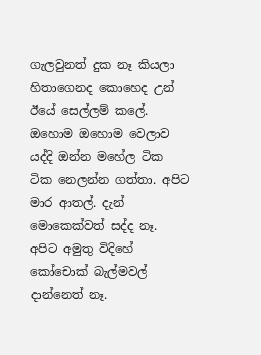ගැලවුනත් දුක නෑ කියලා හිතාගෙනද කොහෙද උන් ඊයේ සෙල්ලම් කලේ.  ඔහොම ඔහොම වෙලාව යද්දි ඔන්න මහේල ටික ටික නෙලන්න ගත්තා. අපිට මාර ආතල්. දැන් මොකෙක්වත් සද්ද නෑ. අපිට අමුතු විදිහේ කෝචොක් බැල්මවල් දාන්නෙත් නෑ.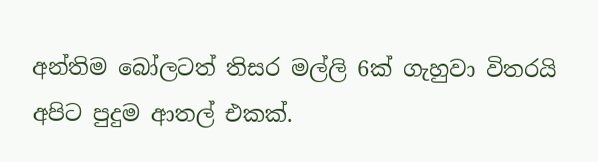අන්තිම බෝලටත් තිසර මල්ලි 6ක් ගැහුවා විතරයි අපිට පුදුම ආතල් එකක්.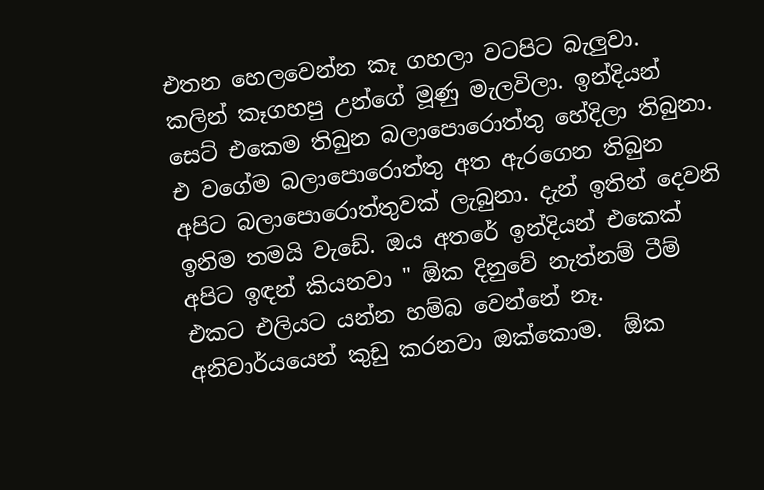එතන හෙලවෙන්න කෑ ගහලා වටපිට බැලුවා. කලින් කෑගහපු උන්ගේ මූණු මැලවිලා. ඉන්දියන් සෙට් එකෙම තිබුන බලාපොරොත්තු හේදිලා තිබුනා. එ වගේම බලාපොරොත්තු අත ඇරගෙන තිබුන අපිට බලාපොරොත්තුවක් ලැබුනා. දැන් ඉතින් දෙවනි ඉනිම තමයි වැඩේ. ඔය අතරේ ඉන්දියන් එකෙක් අපිට ඉඳන් කියනවා " ඕක දිනුවේ නැත්නම් ටීම් එකට එලියට යන්න හම්බ වෙන්නේ නෑ. අනිවාර්යයෙන් කුඩු කරනවා ඔක්කොම.  ඕක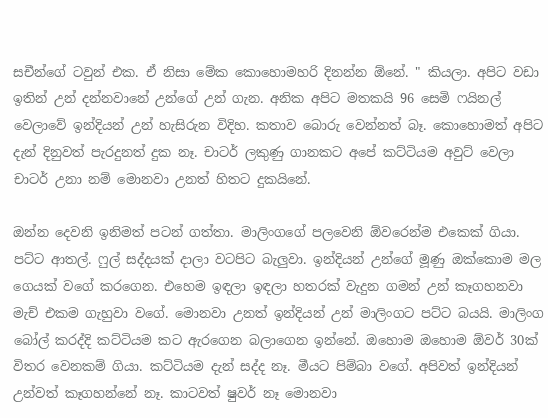සචීන්ගේ ටවුන් එක. ඒ නිසා මේක කොහොමහරි දිනන්න ඕනේ. " කියලා. අපිට වඩා ඉතින් උන් දන්නවානේ උන්ගේ උන් ගැන. අනික අපිට මතකයි 96 සෙමි ෆයිනල් වෙලාවේ ඉන්දියන් උන් හැසිරුන විදිහ. කතාව බොරු වෙන්නත් බෑ. කොහොමත් අපිට දැන් දිනුවත් පැරදුනත් දුක නෑ. චාටර් ලකුණු ගානකට අපේ කට්ටියම අවුට් වෙලා චාටර් උනා නම් මොනවා උනත් හිතට දුකයිනේ.

ඔන්න දෙවනි ඉනිමත් පටන් ගත්තා. මාලිංගගේ පලවෙනි ඕවරෙන්ම එකෙක් ගියා. පට්ට ආතල්. ෆුල් සද්දයක් දාලා වටපිට බැලුවා. ඉන්දියන් උන්ගේ මූණු ඔක්කොම මල ගෙයක් වගේ කරගෙන. එහෙම ඉඳලා ඉඳලා හතරක් වැදුන ගමන් උන් කෑගහනවා මැච් එකම ගැහුවා වගේ. මොනවා උනත් ඉන්දියන් උන් මාලිංගට පට්ට බයයි. මාලිංග බෝල් කරද්දි කට්ටියම කට ඇරගෙන බලාගෙන ඉන්නේ. ඔහොම ඔහොම ඕවර් 30ක් විතර වෙනකම් ගියා. කට්ටියම දැන් සද්ද නෑ. මීයට පිම්බා වගේ. අපිවත් ඉන්දියන් උන්වත් කෑගහන්නේ නෑ. කාටවත් ෂුවර් නෑ මොනවා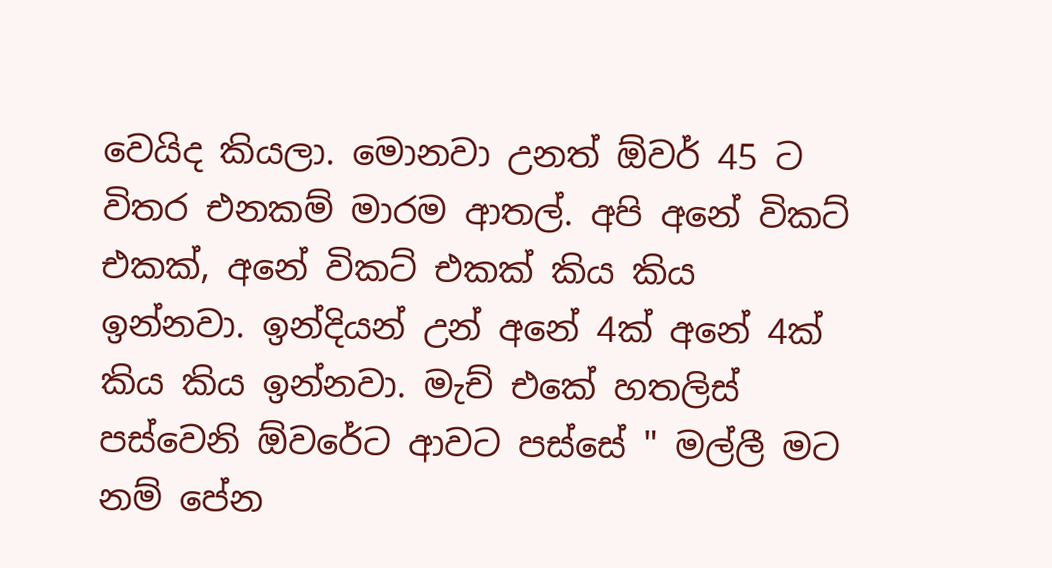වෙයිද කියලා. මොනවා උනත් ඕවර් 45 ට විතර එනකම් මාරම ආතල්. අපි අනේ විකට් එකක්, අනේ විකට් එකක් කිය කිය ඉන්නවා. ඉන්දියන් උන් අනේ 4ක් අනේ 4ක් කිය කිය ඉන්නවා. මැච් එකේ හතලිස් පස්වෙනි ඕවරේට ආවට පස්සේ " මල්ලී මට නම් පේන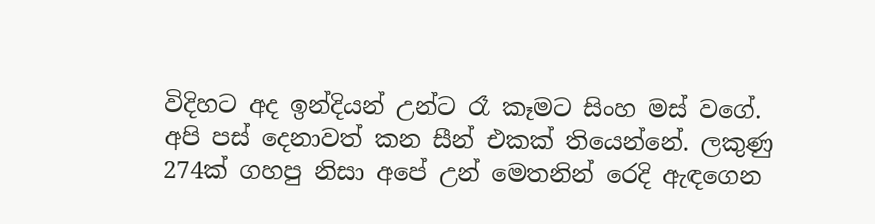විදිහට අද ඉන්දියන් උන්ට රෑ කෑමට සිංහ මස් වගේ. අපි පස් දෙනාවත් කන සීන් එකක් තියෙන්නේ. ලකුණු 274ක් ගහපු නිසා අපේ උන් මෙතනින් රෙදි ඇඳගෙන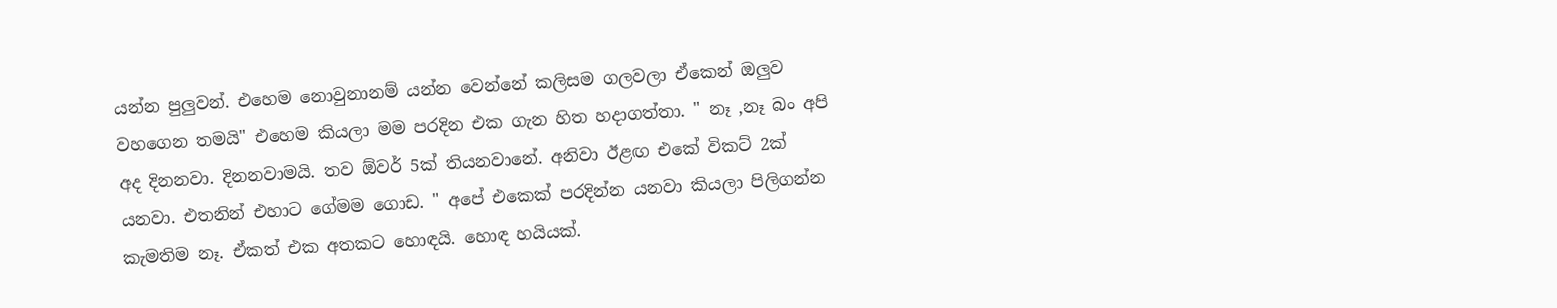යන්න පුලුවන්. එහෙම නොවුනානම් යන්න වෙන්නේ කලිසම ගලවලා ඒකෙන් ඔලුව වහගෙන තමයි" එහෙම කියලා මම පරදින එක ගැන හිත හදාගත්තා. " නෑ ,නෑ බං අපි අද දිනනවා. දිනනවාමයි. තව ඕවර් 5ක් තියනවානේ. අනිවා ඊළඟ එකේ විකට් 2ක් යනවා. එතනින් එහාට ගේමම ගොඩ. " අපේ එකෙක් පරදින්න යනවා කියලා පිලිගන්න කැමතිම නෑ. ඒකත් එක අතකට හොඳයි. හොඳ හයියක්.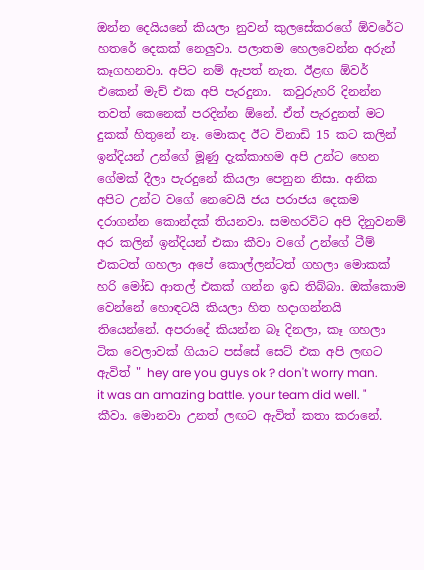ඔන්න දෙයියනේ කියලා නුවන් කුලසේකරගේ ඕවරේට හතරේ දෙකක් නෙලුවා. පලාතම හෙලවෙන්න අරුන් කෑගහනවා. අපිට නම් ඇපත් නැත. ඊළඟ ඕවර් එකෙන් මැච් එක අපි පැරදුනා.  කවුරුහරි දිනන්න තවත් කෙනෙක් පරදින්න ඕනේ. ඒත් පැරදුනත් මට දුකක් හිතුනේ නෑ. මොකද ඊට විනාඩි 15 කට කලින් ඉන්දියන් උන්ගේ මූණු දැක්කාහම අපි උන්ට හෙන ගේමක් දීලා පැරදුනේ කියලා පෙනුන නිසා. අනික අපිට උන්ට වගේ නෙවෙයි ජය පරාජය දෙකම දරාගන්න කොන්දක් තියනවා. සමහරවිට අපි දිනුවනම් අර කලින් ඉන්දියන් එකා කීවා වගේ උන්ගේ ටීම් එකටත් ගහලා අපේ කොල්ලන්ටත් ගහලා මොකක් හරි මෝඩ ආතල් එකක් ගන්න ඉඩ තිබ්බා. ඔක්කොම වෙන්නේ හොඳටයි කියලා හිත හදාගන්නයි තියෙන්නේ. අපරාදේ කියන්න බෑ දිනලා, කෑ ගහලා ටික වෙලාවක් ගියාට පස්සේ සෙට් එක අපි ලඟට ඇවිත් " hey are you guys ok ? don't worry man. it was an amazing battle. your team did well. " කීවා. මොනවා උනත් ලඟට ඇවිත් කතා කරානේ.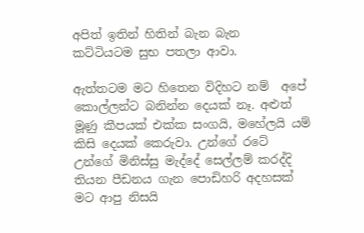අපිත් ඉතින් හිතින් බැන බැන  කට්ටියටම සුභ පතලා ආවා.

ඇත්තටම මට හිතෙන විදිහට නම්  අපේ කොල්ලන්ට බනින්න දෙයක් නෑ. අළුත් මූණු කීපයක් එක්ක සංගයි, මහේලයි යම් කිසි දෙයක් කෙරුවා. උන්ගේ රටේ උන්ගේ මිනිස්සු මැද්දේ සෙල්ලම් කරද්දි තියන පීඩනය ගැන පොඩිහරි අදහසක් මට ආපු නිසයි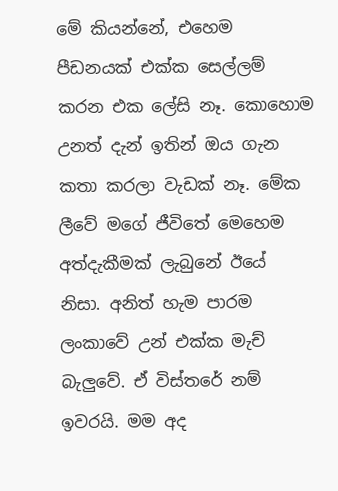මේ කියන්නේ, එහෙම පීඩනයක් එක්ක සෙල්ලම් කරන එක ලේසි නෑ. කොහොම උනත් දැන් ඉතින් ඔය ගැන කතා කරලා වැඩක් නෑ. මේක ලීවේ මගේ ජීවිතේ මෙහෙම අත්දැකීමක් ලැබුනේ ඊයේ නිසා. අනිත් හැම පාරම ලංකාවේ උන් එක්ක මැච් බැලුවේ. ඒ විස්තරේ නම් ඉවරයි. මම අද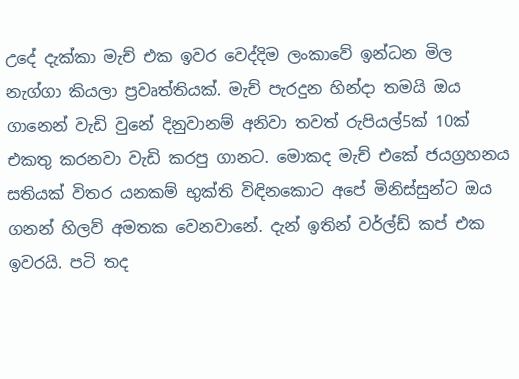උදේ දැක්කා මැච් එක ඉවර වෙද්දිම ලංකාවේ ඉන්ධන මිල නැග්ගා කියලා ප්‍රවෘත්තියක්. මැච් පැරදුන හින්දා තමයි ඔය ගානෙන් වැඩි වුනේ දිනුවානම් අනිවා තවත් රුපියල්5ක් 10ක් එකතු කරනවා වැඩි කරපු ගානට. මොකද මැච් එකේ ජයග්‍රහනය සතියක් විතර යනකම් භුක්ති විඳිනකොට අපේ මිනිස්සුන්ට ඔය ගනන් හිලව් අමතක වෙනවානේ. දැන් ඉතින් වර්ල්ඩ් කප් එක ඉවරයි. පටි තද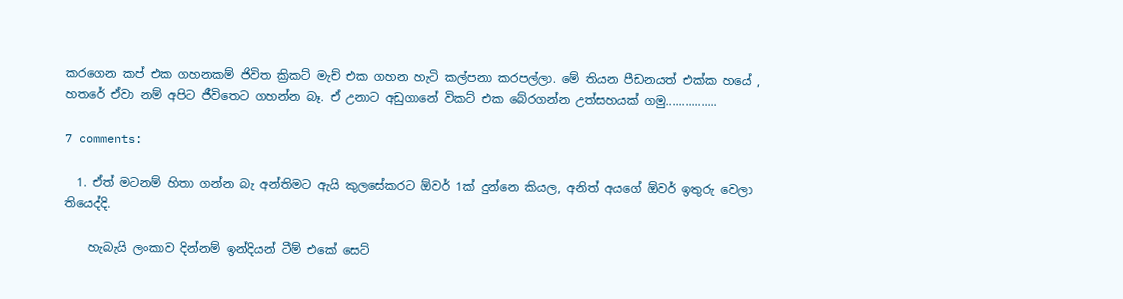කරගෙන කප් එක ගහනකම් ජිවිත ක්‍රිකට් මැච් එක ගහන හැටි කල්පනා කරපල්ලා. මේ තියන පීඩනයත් එක්ක හයේ , හතරේ ඒවා නම් අපිට ජීවිතෙට ගහන්න බෑ. ඒ උනාට අඩුගානේ විකට් එක බේරගන්න උත්සහයක් ගමු................

7 comments:

  1. ඒත් මටනම් හිතා ගන්න බැ අන්තිමට ඇයි කුලසේකරට ඕවර් 1ක් දුන්නෙ කියල, අනිත් අයගේ ඕවර් ඉතුරු වෙලා තියෙද්දි.

    හැබැයි ලංකාව දින්නම් ඉන්දියන් ටීම් එකේ සෙට්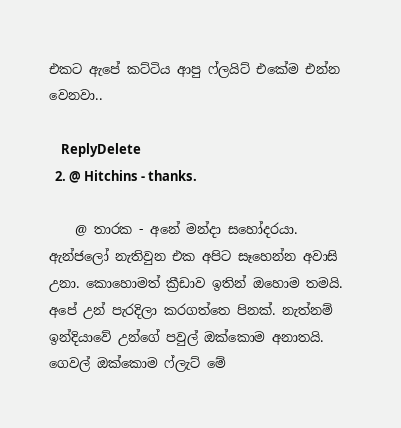එකට ඇපේ කට්ටිය ආපු ෆ්ලයිට් එකේම එන්න වෙනවා..

    ReplyDelete
  2. @ Hitchins - thanks.

    @ තාරක - අනේ මන්දා සහෝදරයා. ඇන්ජලෝ නැතිවුන එක අපිට සෑහෙන්න අවාසි උනා. කොහොමත් ක්‍රීඩාව ඉතින් ඔහොම තමයි. අපේ උන් පැරදිලා කරගත්තෙ පිනක්. නැත්නම් ඉන්දියාවේ උන්ගේ පවුල් ඔක්කොම අනාතයි. ගෙවල් ඔක්කොම ෆ්ලැට් මේ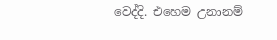වෙද්දි. එහෙම උනානම්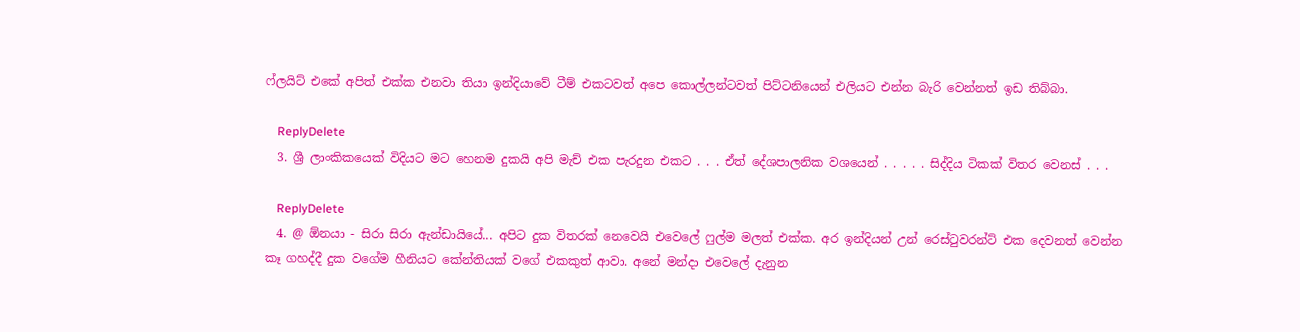ෆ්ලයිට් එකේ අපිත් එක්ක එනවා තියා ඉන්දියාවේ ටීම් එකටවත් අපෙ කොල්ලන්ටවත් පිට්ටනියෙන් එලියට එන්න බැරි වෙන්නත් ඉඩ තිබ්බා.

    ReplyDelete
  3. ශ්‍රී ලාංකිකයෙක් විදියට මට හෙනම දුකයි අපි මැච් එක පැරදුන එකට . . . ඒත් දේශපාලනික වශයෙන් . . . . . සිද්දිය ටිකක් විතර වෙනස් . . .

    ReplyDelete
  4. @ ඕනයා - සිරා සිරා ඇන්ඩායියේ... අපිට දුක විතරක් නෙවෙයි එවෙලේ ෆුල්ම මලත් එක්ක. අර ඉන්දියන් උන් රෙස්ටුවරන්ට් එක දෙවනත් වෙන්න කෑ ගහද්දී දුක වගේම හීනියට කේන්තියක් වගේ එකකුත් ආවා. අනේ මන්දා එවෙලේ දැනුන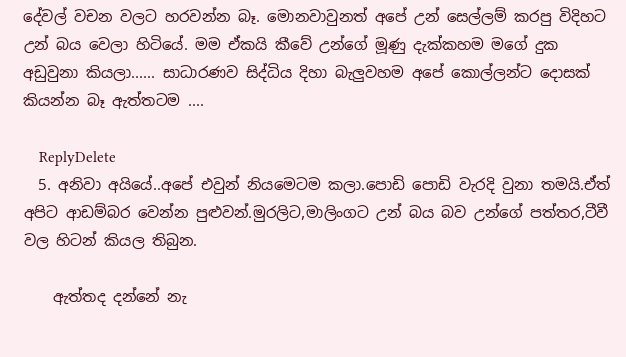දේවල් වචන වලට හරවන්න බෑ. මොනවාවුනත් අපේ උන් සෙල්ලම් කරපු විදිහට උන් බය වෙලා හිටියේ. මම ඒකයි කීවේ උන්ගේ මූණු දැක්කහම මගේ දුක අඩුවුනා කියලා...... සාධාරණව සිද්ධිය දිහා බැලුවහම අපේ කොල්ලන්ට දොසක් කියන්න බෑ ඇත්තටම ....

    ReplyDelete
  5. අනිවා අයියේ..අපේ එවුන් නියමෙටම කලා.පොඩි පොඩි වැරදි වුනා තමයි.ඒත් අපිට ආඩම්බර වෙන්න පුළුවන්.මුරලිට,මාලිංගට උන් බය බව උන්ගේ පත්තර,ටීවී වල හිටන් කියල තිබුන.

    ඇත්තද දන්නේ නැ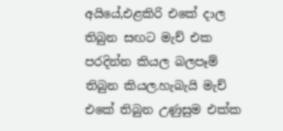අයියේ,එළකිරි එකේ දාල තිබුන සඟට මැච් එක පරදින්න කියල බලපෑම් තිබුන කියල.හැබැයි මැච් එකේ තිබුන උණුසුම එක්ක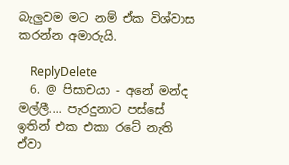බැලුවම මට නම් ඒක විශ්වාස කරන්න අමාරුයි.

    ReplyDelete
  6. @ පිසාචයා - අනේ මන්ද මල්ලී.... පැරදුනාට පස්සේ ඉතින් එක එකා රටේ නැති ඒවා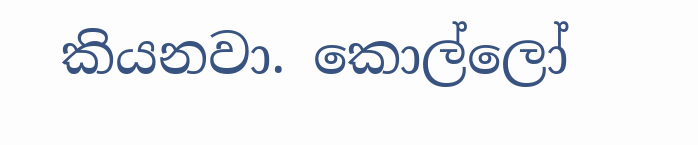කියනවා. කොල්ලෝ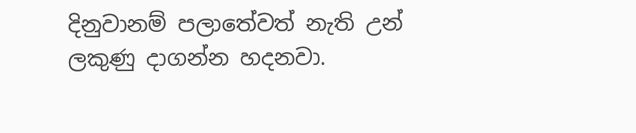දිනුවානම් පලාතේවත් නැති උන් ලකුණු දාගන්න හදනවා.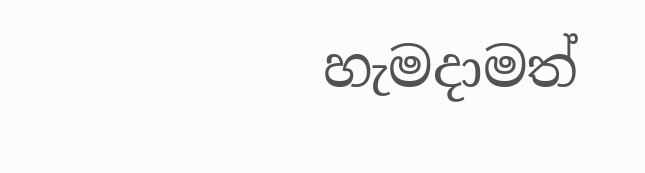හැමදාමත්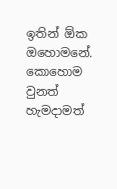ඉතින් ඕක ඔහොමනේ. කොහොම වුනත් හැමදාමත්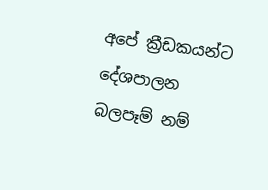අපේ ක්‍රීඩකයන්ට දේශපාලන බලපෑම් නම්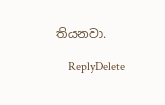තියනවා.

    ReplyDelete